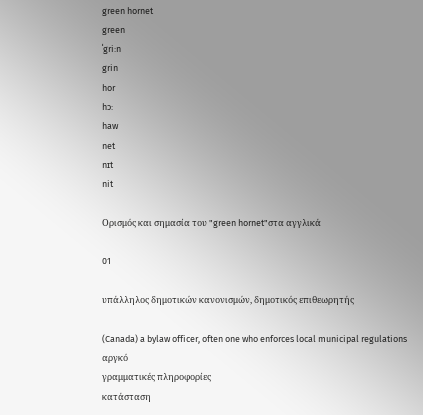green hornet
green
ˈgri:n
grin
hor
hɔ:
haw
net
nɪt
nit

Ορισμός και σημασία του "green hornet"στα αγγλικά

01

υπάλληλος δημοτικών κανονισμών, δημοτικός επιθεωρητής

(Canada) a bylaw officer, often one who enforces local municipal regulations
αργκό
γραμματικές πληροφορίες
κατάσταση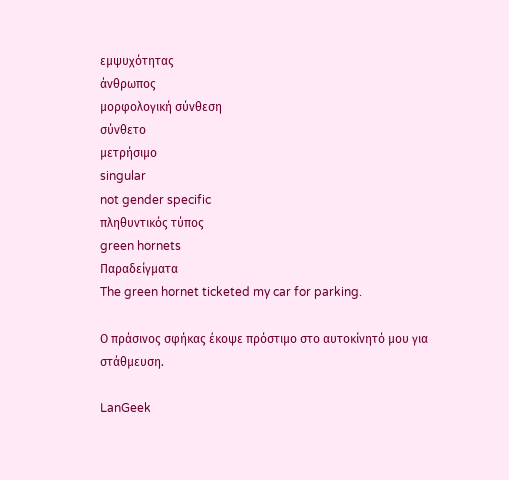εμψυχότητας
άνθρωπος
μορφολογική σύνθεση
σύνθετο
μετρήσιμο
singular
not gender specific
πληθυντικός τύπος
green hornets
Παραδείγματα
The green hornet ticketed my car for parking.

Ο πράσινος σφήκας έκοψε πρόστιμο στο αυτοκίνητό μου για στάθμευση.

LanGeek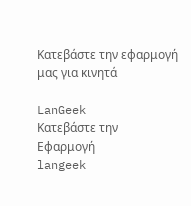Κατεβάστε την εφαρμογή μας για κινητά

LanGeek
Κατεβάστε την Εφαρμογή
langeek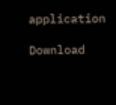application

Download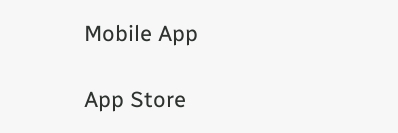Mobile App

App Store